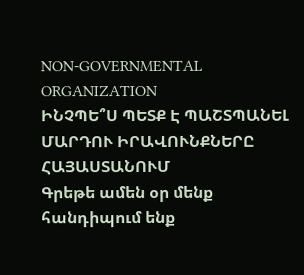NON-GOVERNMENTAL ORGANIZATION
ԻՆՉՊԵ՞Ս ՊԵՏՔ Է ՊԱՇՏՊԱՆԵԼ ՄԱՐԴՈՒ ԻՐԱՎՈՒՆՔՆԵՐԸ ՀԱՅԱՍՏԱՆՈՒՄ
Գրեթե ամեն օր մենք հանդիպում ենք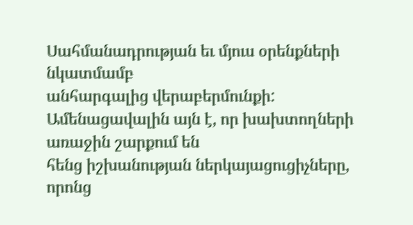Սահմանադրության եւ մյուս օրենքների նկատմամբ
անհարգալից վերաբերմունքի: Ամենացավալին այն է, որ խախտողների առաջին շարքում են
հենց իշխանության ներկայացուցիչները, որոնց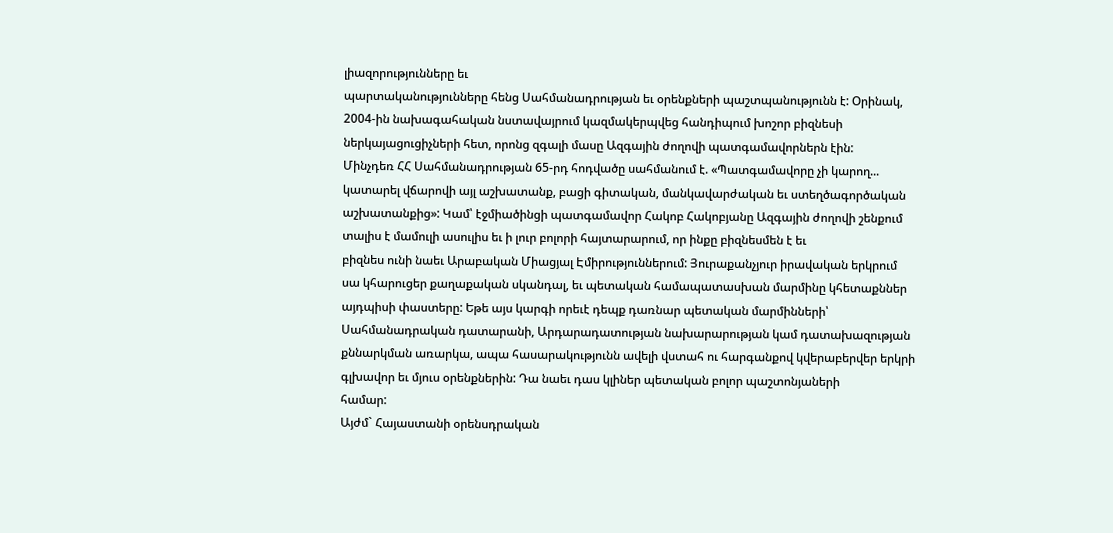լիազորությունները եւ
պարտականությունները հենց Սահմանադրության եւ օրենքների պաշտպանությունն է: Օրինակ,
2004-ին նախագահական նստավայրում կազմակերպվեց հանդիպում խոշոր բիզնեսի
ներկայացուցիչների հետ, որոնց զգալի մասը Ազգային ժողովի պատգամավորներն էին:
Մինչդեռ ՀՀ Սահմանադրության 65-րդ հոդվածը սահմանում է. «Պատգամավորը չի կարող...
կատարել վճարովի այլ աշխատանք, բացի գիտական, մանկավարժական եւ ստեղծագործական
աշխատանքից»: Կամ՝ էջմիածինցի պատգամավոր Հակոբ Հակոբյանը Ազգային ժողովի շենքում
տալիս է մամուլի ասուլիս եւ ի լուր բոլորի հայտարարում, որ ինքը բիզնեսմեն է եւ
բիզնես ունի նաեւ Արաբական Միացյալ Էմիրություններում: Յուրաքանչյուր իրավական երկրում
սա կհարուցեր քաղաքական սկանդալ, եւ պետական համապատասխան մարմինը կհետաքններ
այդպիսի փաստերը: Եթե այս կարգի որեւէ դեպք դառնար պետական մարմինների՝
Սահմանադրական դատարանի, Արդարադատության նախարարության կամ դատախազության
քննարկման առարկա, ապա հասարակությունն ավելի վստահ ու հարգանքով կվերաբերվեր երկրի
գլխավոր եւ մյուս օրենքներին: Դա նաեւ դաս կլիներ պետական բոլոր պաշտոնյաների
համար:
Այժմ` Հայաստանի օրենսդրական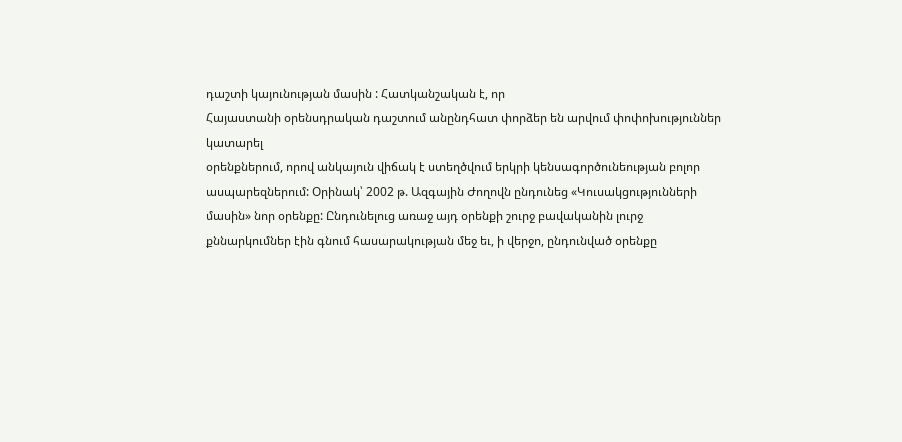դաշտի կայունության մասին : Հատկանշական է, որ
Հայաստանի օրենսդրական դաշտում անընդհատ փորձեր են արվում փոփոխություններ կատարել
օրենքներում, որով անկայուն վիճակ է ստեղծվում երկրի կենսագործունեության բոլոր
ասպարեզներում: Օրինակ՝ 2002 թ. Ազգային Ժողովն ընդունեց «Կուսակցությունների
մասին» նոր օրենքը: Ընդունելուց առաջ այդ օրենքի շուրջ բավականին լուրջ
քննարկումներ էին գնում հասարակության մեջ եւ, ի վերջո, ընդունված օրենքը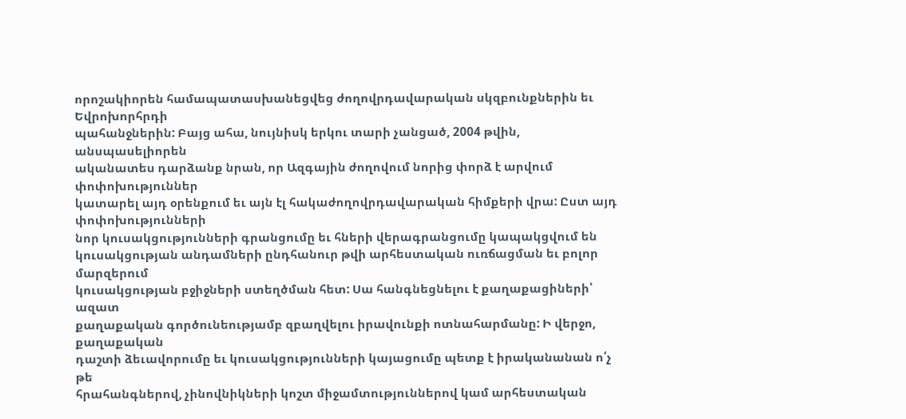որոշակիորեն համապատասխանեցվեց ժողովրդավարական սկզբունքներին եւ Եվրոխորհրդի
պահանջներին: Բայց ահա, նույնիսկ երկու տարի չանցած, 2004 թվին, անսպասելիորեն
ականատես դարձանք նրան, որ Ազգային ժողովում նորից փորձ է արվում փոփոխություններ
կատարել այդ օրենքում եւ այն էլ հակաժողովրդավարական հիմքերի վրա: Ըստ այդ փոփոխությունների
նոր կուսակցությունների գրանցումը եւ հների վերագրանցումը կապակցվում են
կուսակցության անդամների ընդհանուր թվի արհեստական ուռճացման եւ բոլոր մարզերում
կուսակցության բջիջների ստեղծման հետ: Սա հանգնեցնելու է քաղաքացիների՝ ազատ
քաղաքական գործունեությամբ զբաղվելու իրավունքի ոտնահարմանը: Ի վերջո, քաղաքական
դաշտի ձեւավորումը եւ կուսակցությունների կայացումը պետք է իրականանան ո՛չ թե
հրահանգներով, չինովնիկների կոշտ միջամտություններով կամ արհեստական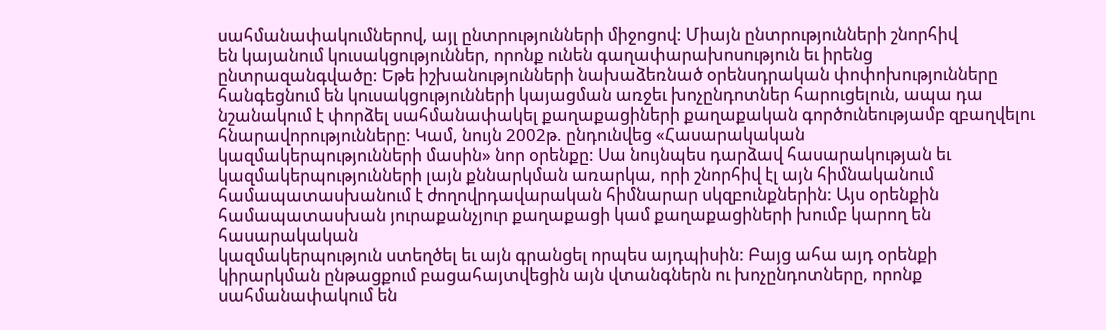սահմանափակումներով, այլ ընտրությունների միջոցով: Միայն ընտրությունների շնորհիվ
են կայանում կուսակցություններ, որոնք ունեն գաղափարախոսություն եւ իրենց
ընտրազանգվածը: Եթե իշխանությունների նախաձեռնած օրենսդրական փոփոխությունները
հանգեցնում են կուսակցությունների կայացման առջեւ խոչընդոտներ հարուցելուն, ապա դա
նշանակում է փորձել սահմանափակել քաղաքացիների քաղաքական գործունեությամբ զբաղվելու
հնարավորությունները: Կամ, նույն 2002թ. ընդունվեց «Հասարակական
կազմակերպությունների մասին» նոր օրենքը: Սա նույնպես դարձավ հասարակության եւ
կազմակերպությունների լայն քննարկման առարկա, որի շնորհիվ էլ այն հիմնականում
համապատասխանում է ժողովրդավարական հիմնարար սկզբունքներին: Այս օրենքին
համապատասխան յուրաքանչյուր քաղաքացի կամ քաղաքացիների խումբ կարող են հասարակական
կազմակերպություն ստեղծել եւ այն գրանցել որպես այդպիսին: Բայց ահա այդ օրենքի
կիրարկման ընթացքում բացահայտվեցին այն վտանգներն ու խոչընդոտները, որոնք
սահմանափակում են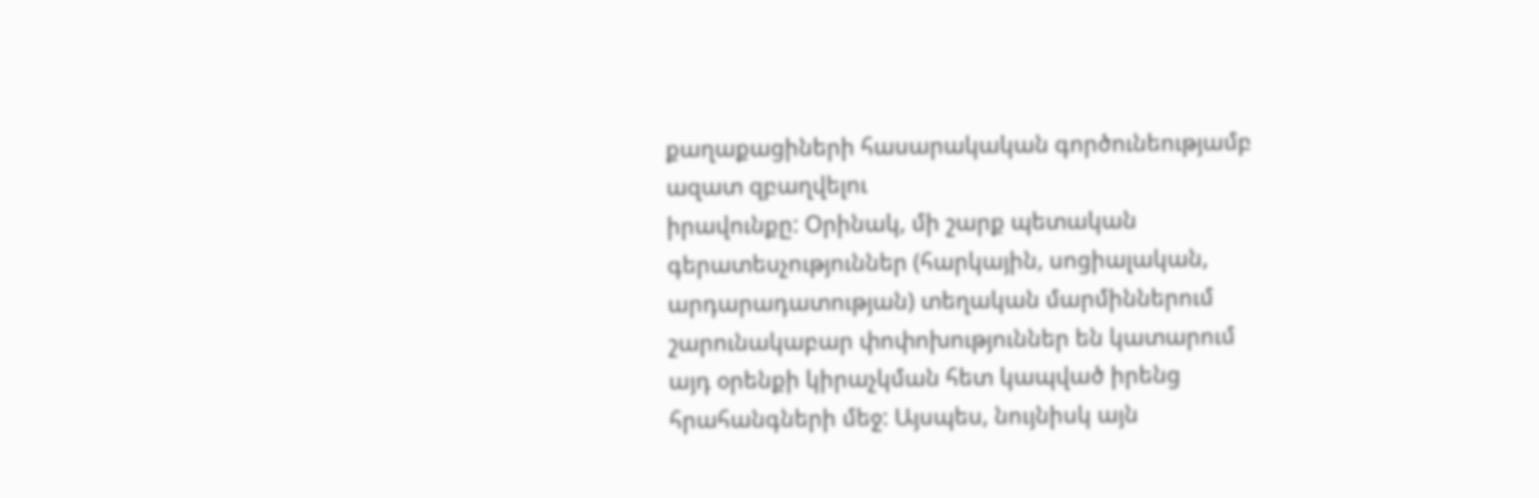քաղաքացիների հասարակական գործունեությամբ ազատ զբաղվելու
իրավունքը: Օրինակ, մի շարք պետական գերատեսչություններ (հարկային, սոցիալական,
արդարադատության) տեղական մարմիններում շարունակաբար փոփոխություններ են կատարում
այդ օրենքի կիրաչկման հետ կապված իրենց հրահանգների մեջ: Այսպես, նույնիսկ այն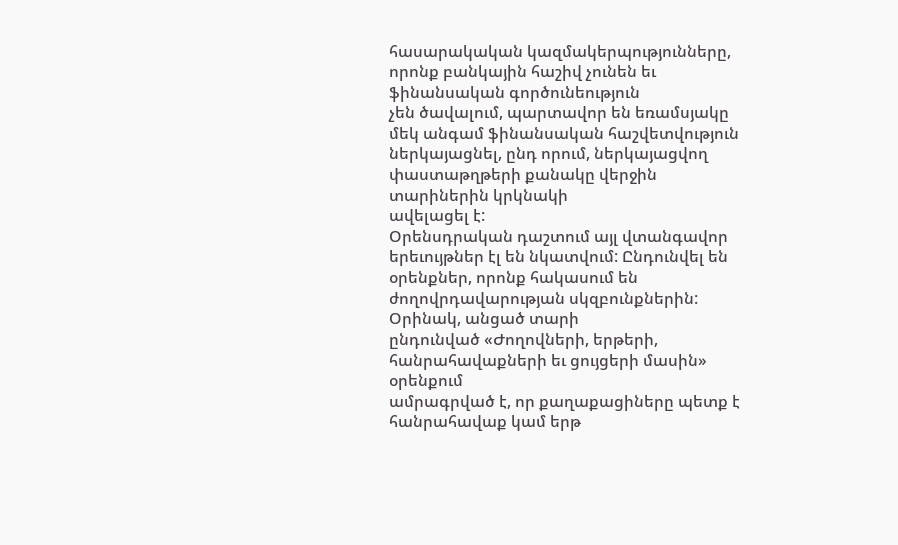հասարակական կազմակերպությունները, որոնք բանկային հաշիվ չունեն եւ ֆինանսական գործունեություն
չեն ծավալում, պարտավոր են եռամսյակը մեկ անգամ ֆինանսական հաշվետվություն
ներկայացնել, ընդ որում, ներկայացվող փաստաթղթերի քանակը վերջին տարիներին կրկնակի
ավելացել է:
Օրենսդրական դաշտում այլ վտանգավոր երեւույթներ էլ են նկատվում: Ընդունվել են
օրենքներ, որոնք հակասում են ժողովրդավարության սկզբունքներին: Օրինակ, անցած տարի
ընդունված «Ժողովների, երթերի, հանրահավաքների եւ ցույցերի մասին» օրենքում
ամրագրված է, որ քաղաքացիները պետք է հանրահավաք կամ երթ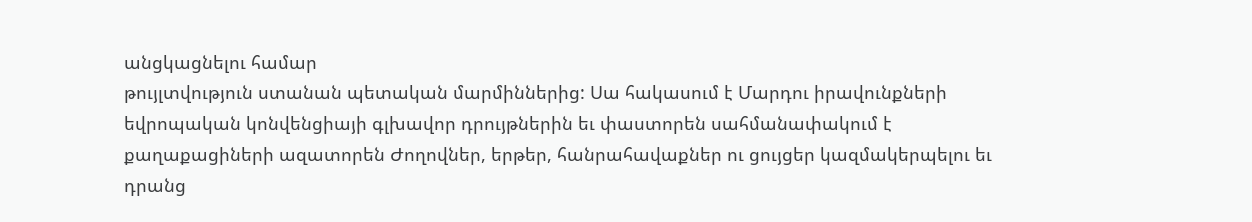անցկացնելու համար
թույլտվություն ստանան պետական մարմիններից: Սա հակասում է Մարդու իրավունքների
եվրոպական կոնվենցիայի գլխավոր դրույթներին եւ փաստորեն սահմանափակում է
քաղաքացիների ազատորեն Ժողովներ, երթեր, հանրահավաքներ ու ցույցեր կազմակերպելու եւ
դրանց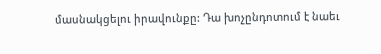մասնակցելու իրավունքը: Դա խոչընդոտում է նաեւ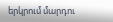երկրում մարդու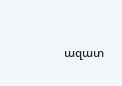ազատ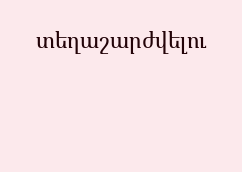տեղաշարժվելու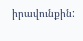իրավունքին: